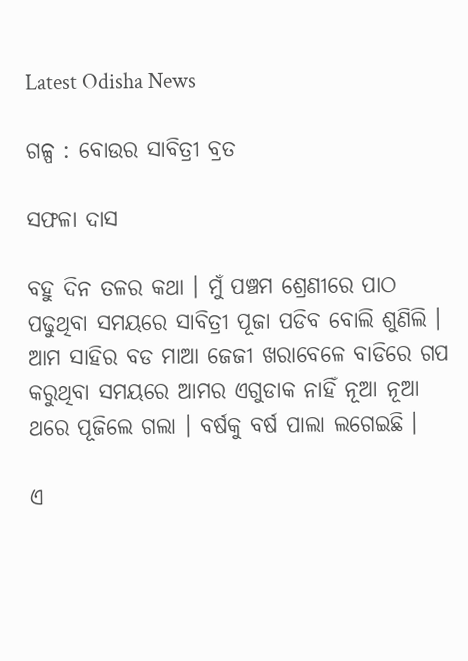Latest Odisha News

ଗଳ୍ପ : ବୋଉର ସାବିତ୍ରୀ ବ୍ରତ

ସଫଳା ଦାସ

ବହୁ ଦିନ ତଳର କଥା । ମୁଁ ପଞ୍ଚମ ଶ୍ରେଣୀରେ ପାଠ ପଢୁଥିବା ସମୟରେ ସାବିତ୍ରୀ ପୂଜା ପଡିବ ବୋଲି ଶୁଣିଲି । ଆମ ସାହିର ବଡ ମାଆ ଜେଜୀ ଖରାବେଳେ ବାଡିରେ ଗପ କରୁଥିବା ସମୟରେ ଆମର ଏଗୁଡାକ ନାହିଁ ନୂଆ ନୂଆ ଥରେ ପୂଜିଲେ ଗଲା । ବର୍ଷକୁ ବର୍ଷ ପାଲା ଲଗେଇଛି ।

ଏ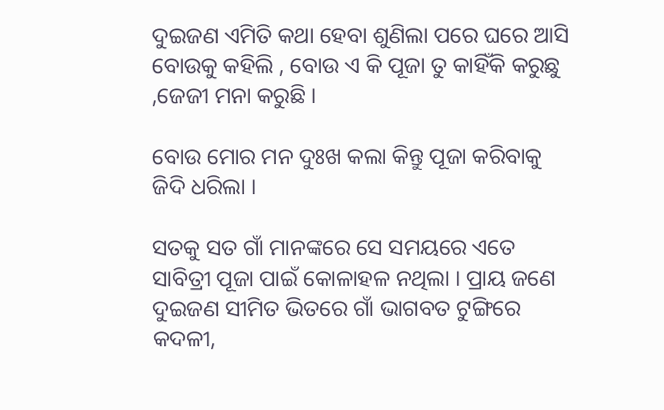ଦୁଇଜଣ ଏମିତି କଥା ହେବା ଶୁଣିଲା ପରେ ଘରେ ଆସି ବୋଉକୁ କହିଲି , ବୋଉ ଏ କି ପୂଜା ତୁ କାହିଁକି କରୁଛୁ ,ଜେଜୀ ମନା କରୁଛି ।

ବୋଉ ମୋର ମନ ଦୁଃଖ କଲା କିନ୍ତୁ ପୂଜା କରିବାକୁ ଜିଦି ଧରିଲା ।

ସତକୁ ସତ ଗାଁ ମାନଙ୍କରେ ସେ ସମୟରେ ଏତେ ସାବିତ୍ରୀ ପୂଜା ପାଇଁ କୋଳାହଳ ନଥିଲା । ପ୍ରାୟ ଜଣେ ଦୁଇଜଣ ସୀମିତ ଭିତରେ ଗାଁ ଭାଗବତ ଟୁଙ୍ଗିରେ କଦଳୀ,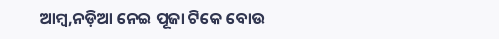ଆମ୍ବ,ନଡ଼ିଆ ନେଇ ପୂଜା ଟିକେ ବୋଉ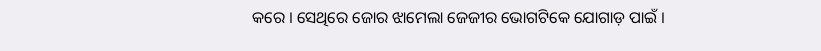କରେ । ସେଥିରେ ଜୋର ଝାମେଲା ଜେଜୀର ଭୋଗଟିକେ ଯୋଗାଡ଼ ପାଇଁ ।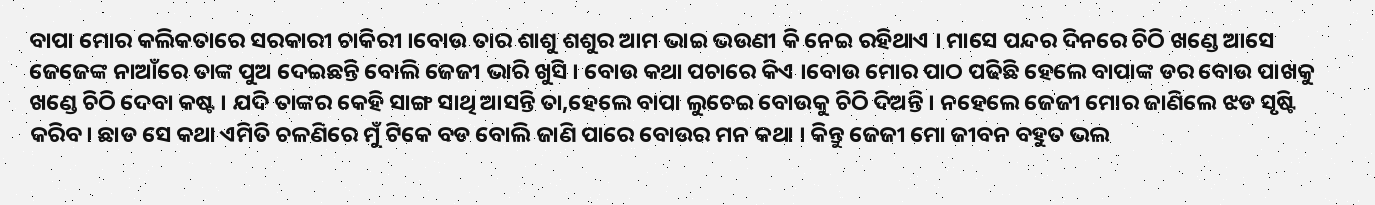ବାପା ମୋର କଲିକତାରେ ସରକାରୀ ଚାକିରୀ ।ବୋଉ ତାର ଶାଶୁ ଶଶୁର ଆମ ଭାଇ ଭଉଣୀ କି ନେଇ ରହିଥାଏ । ମାସେ ପନ୍ଦର ଦିନରେ ଚିଠି ଖଣ୍ଡେ ଆସେ ଜେଜେଙ୍କ ନାଆଁରେ ତାଙ୍କ ପୁଅ ଦେଇଛନ୍ତି ବୋଲି ଜେଜୀ ଭାରି ଖୁସି । ବୋଉ କଥା ପଚାରେ କିଏ ।ବୋଉ ମୋର ପାଠ ପଢିଛି ହେଲେ ବାପାଙ୍କ ଡର ବୋଉ ପାଖକୁ ଖଣ୍ଡେ ଚିଠି ଦେବା କଷ୍ଟ । ଯଦି ତାଙ୍କର କେହି ସାଙ୍ଗ ସାଥି ଆସନ୍ତି ତା,ହେଲେ ବାପା ଲୁଚେଇ ବୋଉକୁ ଚିଠି ଦିଅନ୍ତି । ନହେଲେ ଜେଜୀ ମୋର ଜାଣିଲେ ଝଡ ସୃଷ୍ଟି କରିବ। ଛାଡ ସେ କଥା ଏମିତି ଚଳଣିରେ ମୁଁ ଟିକେ ବଡ ବୋଲି ଜାଣି ପାରେ ବୋଉର ମନ କଥା । କିନ୍ତୁ ଜେଜୀ ମୋ ଜୀବନ ବହୁତ ଭଲ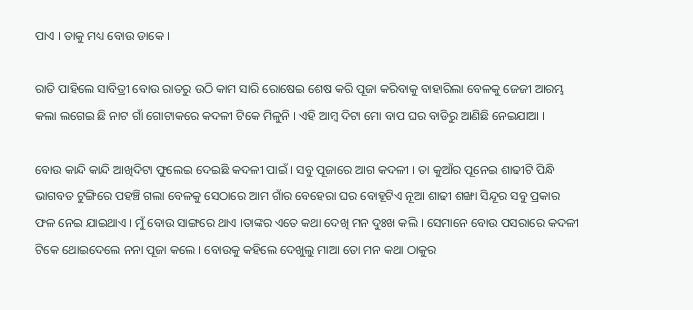ପାଏ । ତାକୁ ମଧ୍ୟ ବୋଉ ଡାକେ ।

ରାତି ପାହିଲେ ସାବିତ୍ରୀ ବୋଉ ରାତରୁ ଉଠି କାମ ସାରି ରୋଷେଇ ଶେଷ କରି ପୂଜା କରିବାକୁ ବାହାରିଲା ବେଳକୁ ଜେଜୀ ଆରମ୍ଭ କଲା ଲଗେଇ ଛି ନାଟ ଗାଁ ଗୋଟାକରେ କଦଳୀ ଟିକେ ମିଳୁନି । ଏହି ଆମ୍ବ ଦିଟା ମୋ ବାପ ଘର ବାଡିରୁ ଆଣିଛି ନେଇଯାଆ ।

ବୋଉ କାନ୍ଦି କାନ୍ଦି ଆଖିଦିଟା ଫୁଲେଇ ଦେଇଛି କଦଳୀ ପାଇଁ । ସବୁ ପୂଜାରେ ଆଗ କଦଳୀ । ତା କୁଆଁର ପୂନେଇ ଶାଢୀଟି ପିନ୍ଧି ଭାଗବତ ଟୁଙ୍ଗିରେ ପହଞ୍ଚି ଗଲା ବେଳକୁ ସେଠାରେ ଆମ ଗାଁର ବେହେରା ଘର ବୋହୂଟିଏ ନୂଆ ଶାଢୀ ଶଙ୍ଖା ସିନ୍ଦୂର ସବୁ ପ୍ରକାର ଫଳ ନେଇ ଯାଇଥାଏ । ମୁଁ ବୋଉ ସାଙ୍ଗରେ ଥାଏ ।ତାଙ୍କର ଏତେ କଥା ଦେଖି ମନ ଦୁଃଖ କଲି । ସେମାନେ ବୋଉ ପସରାରେ କଦଳୀ ଟିକେ ଥୋଇଦେଲେ ନନା ପୂଜା କଲେ । ବୋଉକୁ କହିଲେ ଦେଖୁଲୁ ମାଆ ତୋ ମନ କଥା ଠାକୁର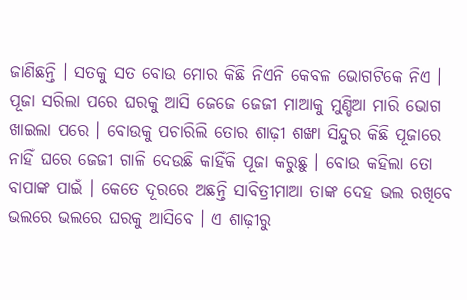ଜାଣିଛନ୍ତି । ସତକୁ ସତ ବୋଉ ମୋର କିଛି ନିଏନି କେବଳ ଭୋଗଟିକେ ନିଏ । ପୂଜା ସରିଲା ପରେ ଘରକୁ ଆସି ଜେଜେ ଜେଜୀ ମାଆକୁ ମୁଣ୍ଡିଆ ମାରି ଭୋଗ ଖାଇଲା ପରେ । ବୋଉକୁ ପଚାରିଲି ତୋର ଶାଢ଼ୀ ଶଙ୍ଖା ସିନ୍ଦୁର କିଛି ପୂଜାରେ ନାହିଁ ଘରେ ଜେଜୀ ଗାଳି ଦେଉଛି କାହିଁକି ପୂଜା କରୁଛୁ । ବୋଉ କହିଲା ତୋ ବାପାଙ୍କ ପାଇଁ । କେତେ ଦୂରରେ ଅଛନ୍ତି ସାବିତ୍ରୀମାଆ ତାଙ୍କ ଦେହ ଭଲ ରଖିବେ ଭଲରେ ଭଲରେ ଘରକୁ ଆସିବେ । ଏ ଶାଢ଼ୀରୁ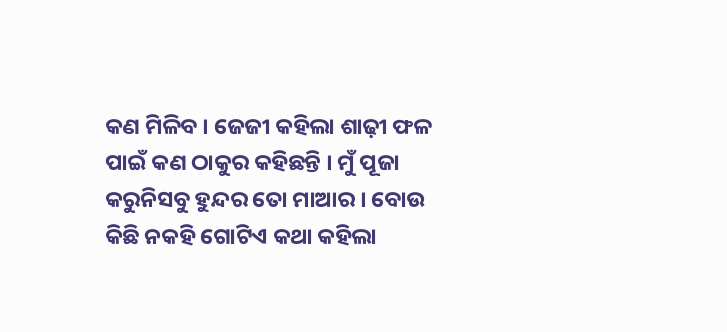କଣ ମିଳିବ । ଜେଜୀ କହିଲା ଶାଢ଼ୀ ଫଳ ପାଇଁ କଣ ଠାକୁର କହିଛନ୍ତି । ମୁଁ ପୂଜା କରୁନିସବୁ ହୁନ୍ଦର ତୋ ମାଆର । ବୋଉ କିଛି ନକହି ଗୋଟିଏ କଥା କହିଲା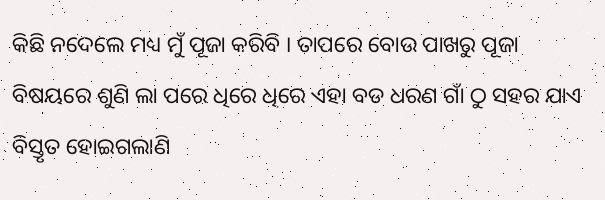କିଛି ନଦେଲେ ମଧ୍ୟ ମୁଁ ପୂଜା କରିବି । ତାପରେ ବୋଉ ପାଖରୁ ପୂଜା ବିଷୟରେ ଶୁଣି ଲା ପରେ ଧିରେ ଧିରେ ଏହା ବଡ ଧରଣ ଗାଁ ଠୁ ସହର ଯାଏ ବିସ୍ତୃତ ହୋଇଗଲାଣି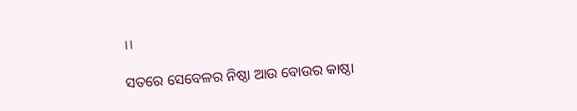।।

ସତରେ ସେବେଳର ନିଷ୍ଠା ଆଉ ବୋଉର କାଷ୍ଠା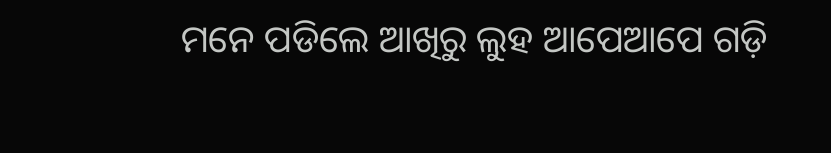ମନେ ପଡିଲେ ଆଖିରୁ ଲୁହ ଆପେଆପେ ଗଡ଼ି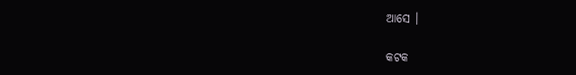ଆସେ ।

କଟକ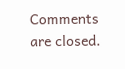Comments are closed.